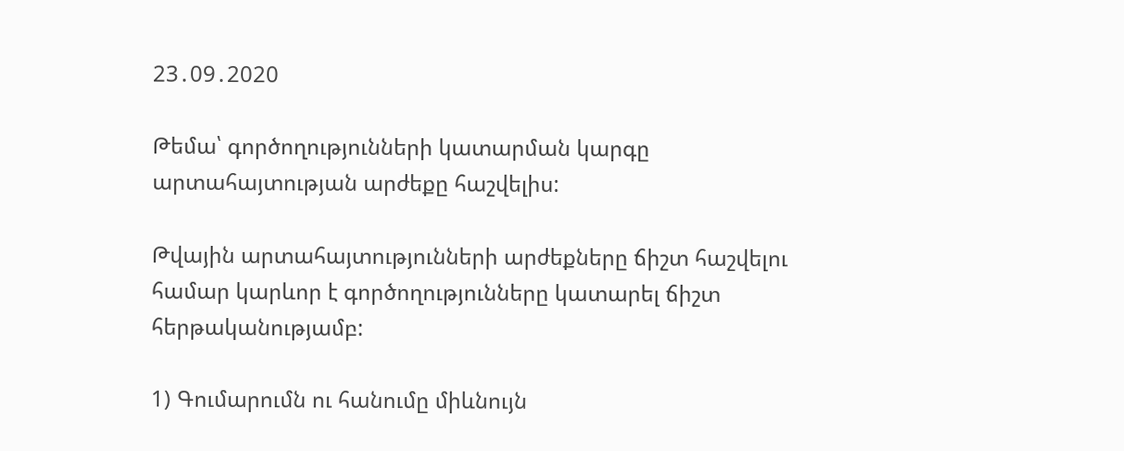23․09․2020

Թեմա՝ գործողությունների կատարման կարգը արտահայտության արժեքը հաշվելիս:

Թվային արտահայտությունների արժեքները ճիշտ հաշվելու համար կարևոր է գործողությունները կատարել ճիշտ հերթականությամբ:

1) Գումարումն ու հանումը միևնույն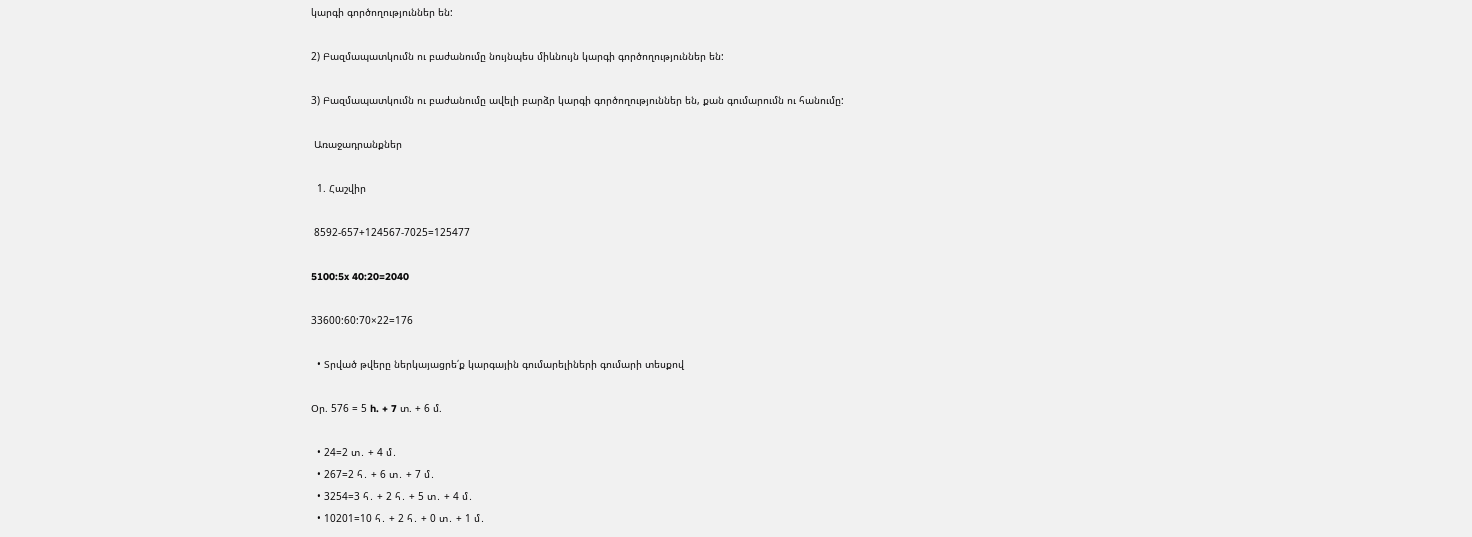կարգի գործողություններ են:

2) Բազմապատկումն ու բաժանումը նույնպես միևնույն կարգի գործողություններ են:

3) Բազմապատկումն ու բաժանումը ավելի բարձր կարգի գործողություններ են, քան գումարումն ու հանումը:

 Առաջադրանքներ

  1. Հաշվիր

 8592-657+124567-7025=125477

5100:5x 40:20=2040

33600:60:70×22=176

  • Տրված թվերը ներկայացրե՛ք կարգային գումարելիների գումարի տեսքով

Օր. 576 = 5 h. + 7 տ. + 6 մ.

  • 24=2 տ․ + 4 մ․
  • 267=2 հ․ + 6 տ․ + 7 մ․
  • 3254=3 հ․ + 2 հ․ + 5 տ․ + 4 մ․
  • 10201=10 հ․ + 2 հ․ + 0 տ․ + 1 մ․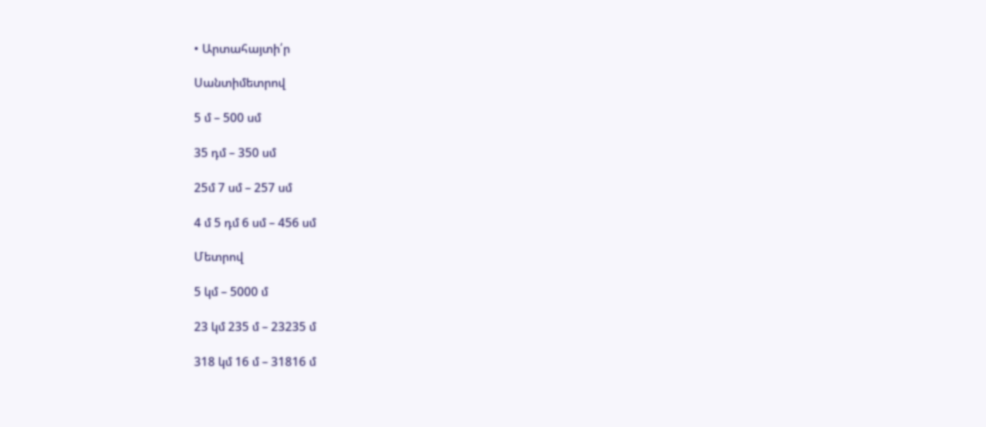• Արտահայտի՛ր

Սանտիմետրով

5 մ – 500 սմ

35 դմ – 350 սմ

25մ 7 սմ – 257 սմ

4 մ 5 դմ 6 սմ – 456 սմ

Մետրով

5 կմ – 5000 մ

23 կմ 235 մ – 23235 մ

318 կմ 16 մ – 31816 մ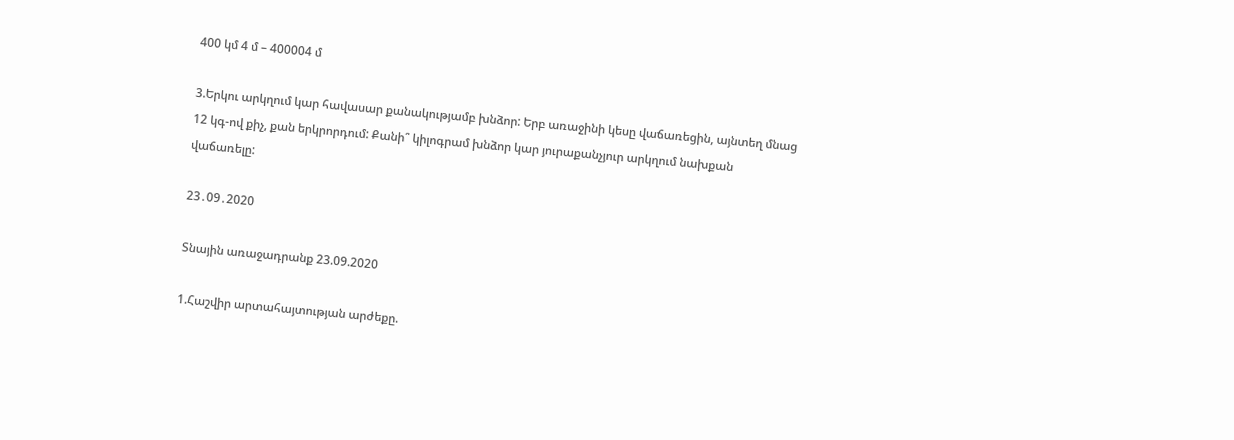400 կմ 4 մ – 400004 մ

3.Երկու արկղում կար հավասար քանակությամբ խնձոր: Երբ առաջինի կեսը վաճառեցին, այնտեղ մնաց 12 կգ-ով քիչ, քան երկրորդում: Քանի՞ կիլոգրամ խնձոր կար յուրաքանչյուր արկղում նախքան վաճառելը:

23․09․2020

Տնային առաջադրանք 23.09.2020

1.Հաշվիր արտահայտության արժեքը.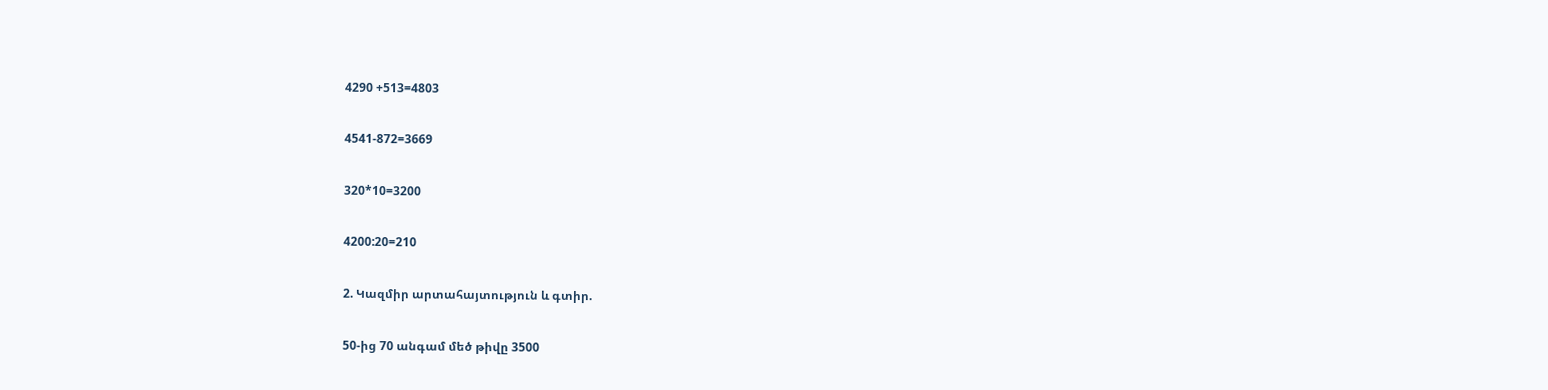4290 +513=4803

4541-872=3669

320*10=3200

4200:20=210

2. Կազմիր արտահայտություն և գտիր.

50-ից 70 անգամ մեծ թիվը 3500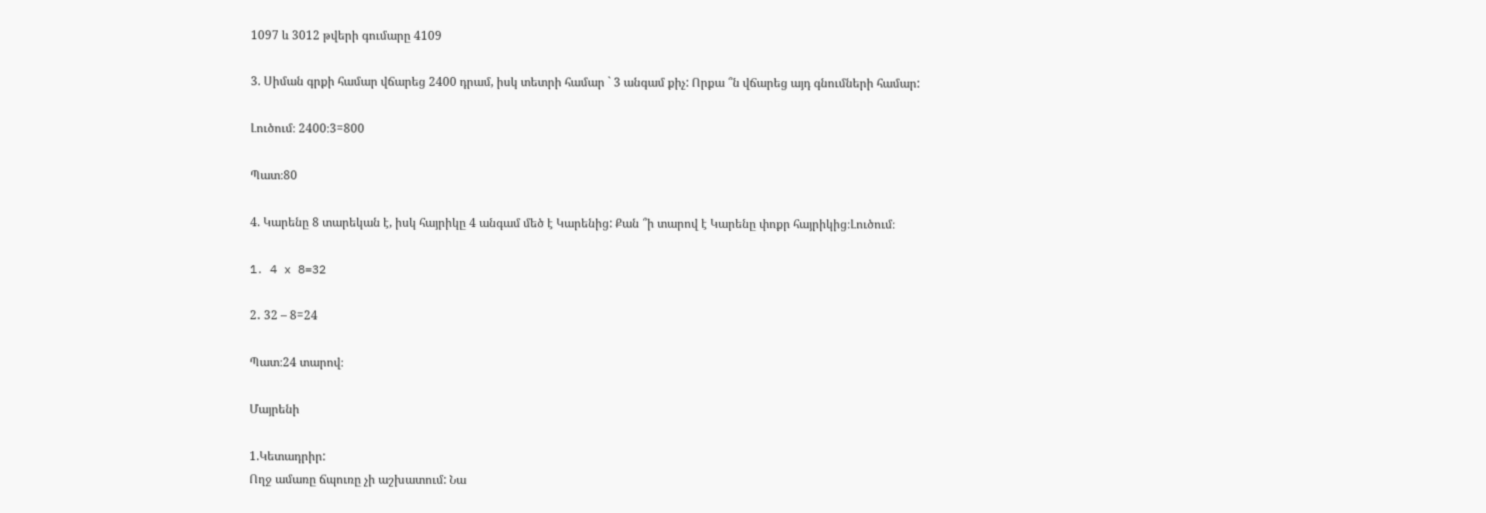1097 և 3012 թվերի գումարը 4109

3. Սիման գրքի համար վճարեց 2400 դրամ, իսկ տետրի համար ` 3 անգամ քիչ: Որքա ՞ն վճարեց այդ գնումների համար:

Լուծում։ 2400։3=800

Պատ։80

4. Կարենը 8 տարեկան է, իսկ հայրիկը 4 անգամ մեծ է Կարենից: Քան ՞ի տարով է Կարենը փոքր հայրիկից։Լուծում։

1․ 4 x 8=32

2․ 32 – 8=24

Պատ։24 տարով։

Մայրենի

1.Կետադրիր:
Ողջ ամառը ճպուռը չի աշխատում: Նա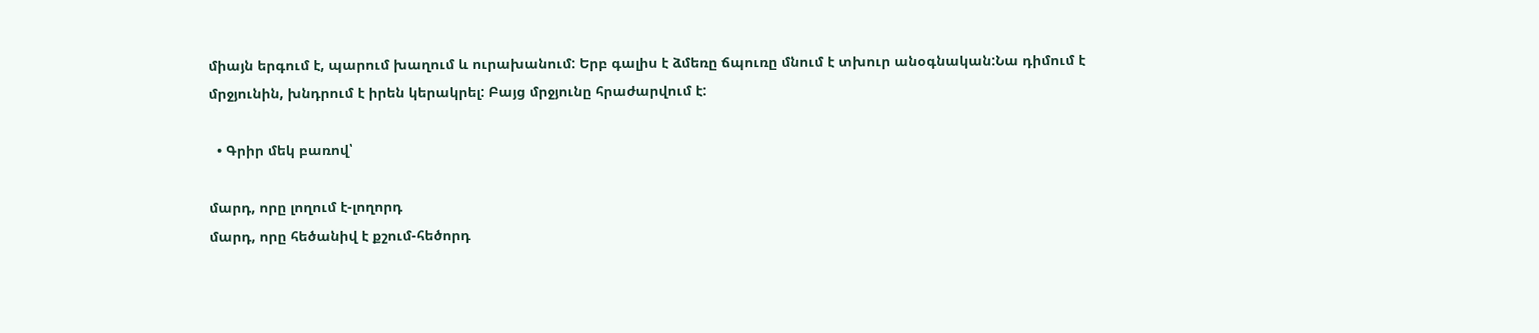միայն երգում է, պարում խաղում և ուրախանում: Երբ գալիս է ձմեռը ճպուռը մնում է տխուր անօգնական:Նա դիմում է մրջյունին, խնդրում է իրեն կերակրել: Բայց մրջյունը հրաժարվում է:

  • Գրիր մեկ բառով՝

մարդ, որը լողում է-լողորդ
մարդ, որը հեծանիվ է քշում-հեծորդ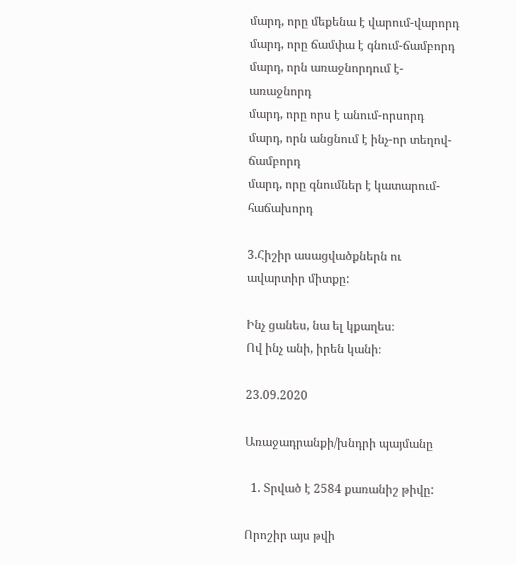մարդ, որը մեքենա է վարում-վարորդ
մարդ, որը ճամփա է գնում-ճամբորդ
մարդ, որն առաջնորդում է-առաջնորդ
մարդ, որը որս է անում-որսորդ
մարդ, որն անցնում է ինչ-որ տեղով-ճամբորդ
մարդ, որը գնումներ է կատարում-հաճախորդ

3.Հիշիր ասացվածքներն ու ավարտիր միտքը:

Ինչ ցանես, նա ել կքաղես։
Ով ինչ անի, իրեն կանի։

23.09.2020

Առաջադրանքի/խնդրի պայմանը

  1. Տրված է 2584 քառանիշ թիվը:

Որոշիր այս թվի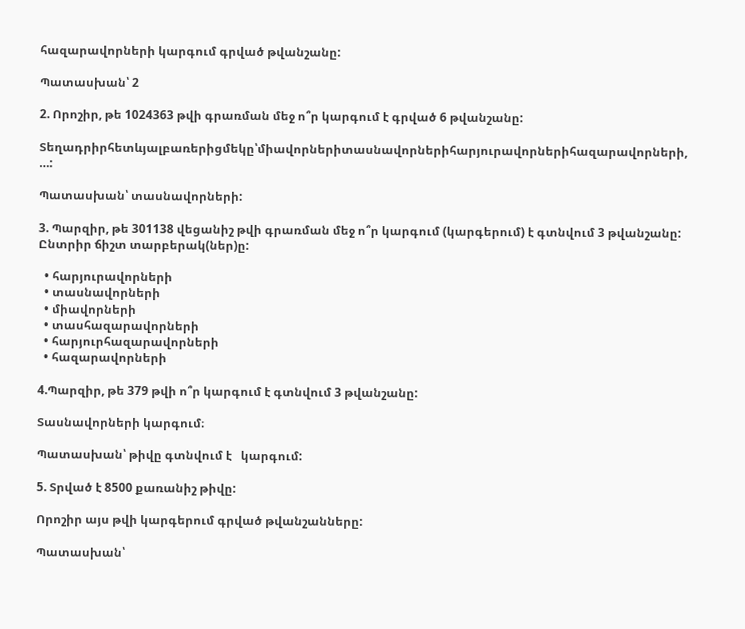հազարավորների կարգում գրված թվանշանը:

Պատասխան՝ 2

2. Որոշիր, թե 1024363 թվի գրառման մեջ ո՞ր կարգում է գրված 6 թվանշանը:

Տեղադրիրհետևյալբառերիցմեկը՝միավորներիտասնավորներիհարյուրավորներիհազարավորների, …:

Պատասխան՝ տասնավորների:

3. Պարզիր, թե 301138 վեցանիշ թվի գրառման մեջ ո՞ր կարգում (կարգերում) է գտնվում 3 թվանշանը: Ընտրիր ճիշտ տարբերակ(ներ)ը:

  • հարյուրավորների
  • տասնավորների
  • միավորների
  • տասհազարավորների
  • հարյուրհազարավորների
  • հազարավորների

4.Պարզիր, թե 379 թվի ո՞ր կարգում է գտնվում 3 թվանշանը:

Տասնավորների կարգում։

Պատասխան՝ թիվը գտնվում է   կարգում:

5. Տրված է 8500 քառանիշ թիվը:

Որոշիր այս թվի կարգերում գրված թվանշանները:

Պատասխան՝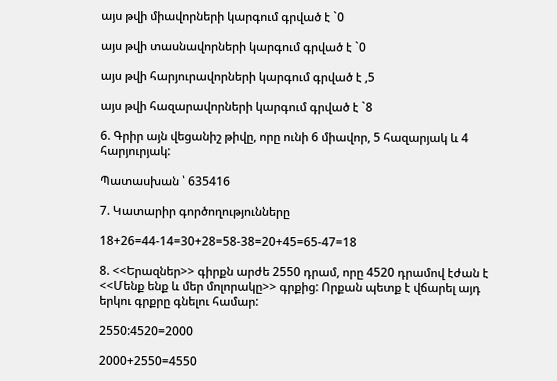այս թվի միավորների կարգում գրված է `0

այս թվի տասնավորների կարգում գրված է `0

այս թվի հարյուրավորների կարգում գրված է ,5

այս թվի հազարավորների կարգում գրված է `8

6. Գրիր այն վեցանիշ թիվը, որը ունի 6 միավոր, 5 հազարյակ և 4 հարյուրյակ:

Պատասխան ՝ 635416

7. Կատարիր գործողությունները

18+26=44-14=30+28=58-38=20+45=65-47=18

8. <<Երազներ>> գիրքն արժե 2550 դրամ, որը 4520 դրամով էժան է <<Մենք ենք և մեր մոլորակը>> գրքից: Որքան պետք է վճարել այդ երկու գրքրը գնելու համար:

2550:4520=2000

2000+2550=4550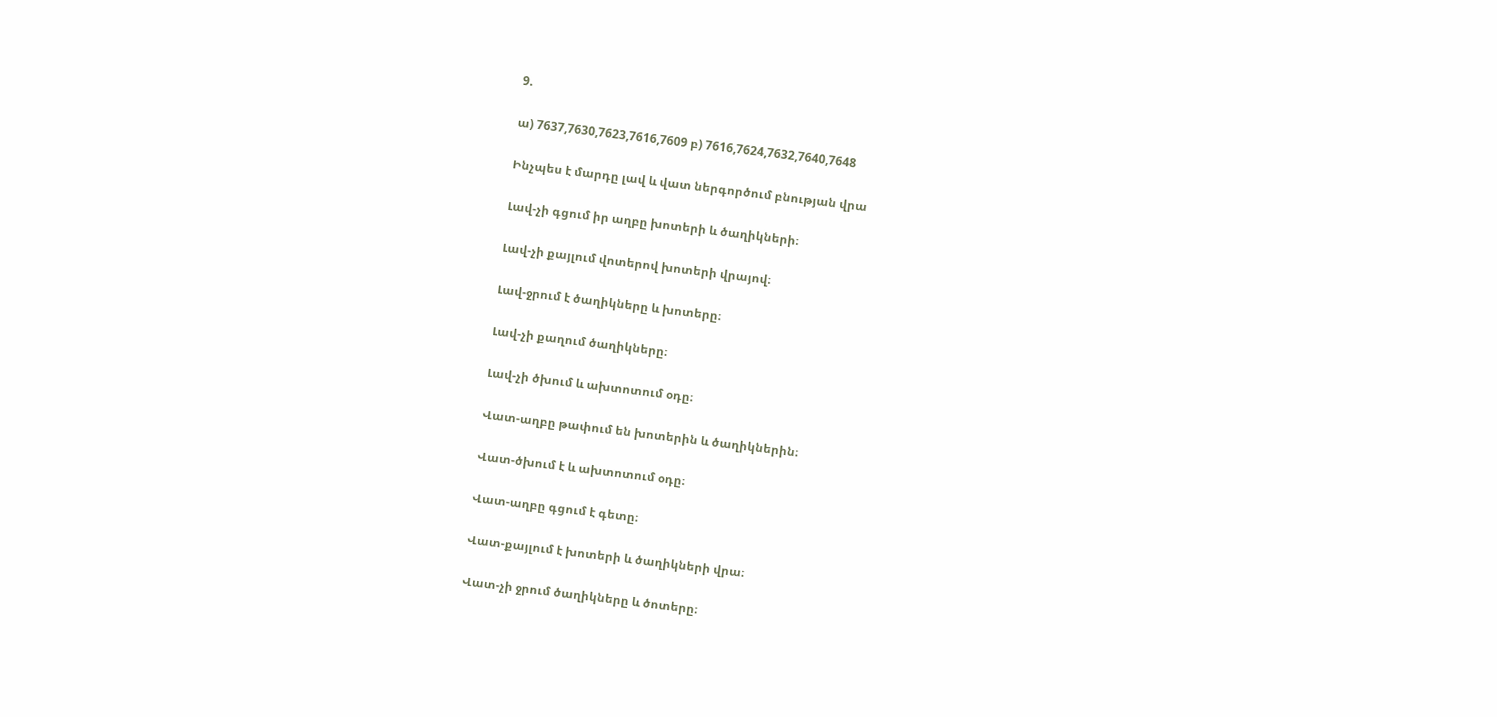9.

ա) 7637,7630,7623,7616,7609 բ) 7616,7624,7632,7640,7648

Ինչպես է մարդը լավ և վատ ներգործում բնության վրա

Լավ-չի գցում իր աղբը խոտերի և ծաղիկների։

Լավ-չի քայլում վոտերով խոտերի վրայով։

Լավ-ջրում է ծաղիկները և խոտերը։

Լավ-չի քաղում ծաղիկները։

Լավ-չի ծխում և ախտոտում օդը։

Վատ-աղբը թափում են խոտերին և ծաղիկներին։

Վատ-ծխում է և ախտոտում օդը։

Վատ-աղբը գցում է գետը։

Վատ-քայլում է խոտերի և ծաղիկների վրա։

Վատ-չի ջրում ծաղիկները և ծոտերը։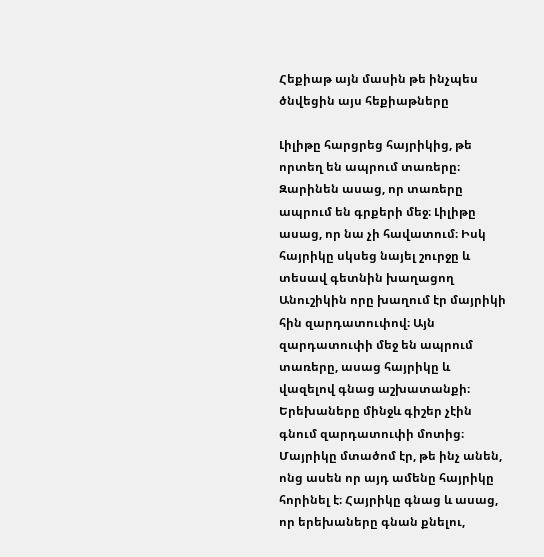Հեքիաթ այն մասին թե ինչպես ծնվեցին այս հեքիաթները

Լիլիթը հարցրեց հայրիկից, թե որտեղ են ապրում տառերը։ Զարինեն ասաց, որ տառերը ապրում են գրքերի մեջ։ Լիլիթը ասաց, որ նա չի հավատում։ Իսկ հայրիկը սկսեց նայել շուրջը և տեսավ գետնին խաղացող Անուշիկին որը խաղում էր մայրիկի հին զարդատուփով։ Այն զարդատուփի մեջ են ապրում տառերը, ասաց հայրիկը և վազելով գնաց աշխատանքի։ Երեխաները մինջև գիշեր չէին գնում զարդատուփի մոտից։ Մայրիկը մտածոմ էր, թե ինչ անեն, ոնց ասեն որ այդ ամենը հայրիկը հորինել է։ Հայրիկը գնաց և ասաց, որ երեխաները գնան քնելու,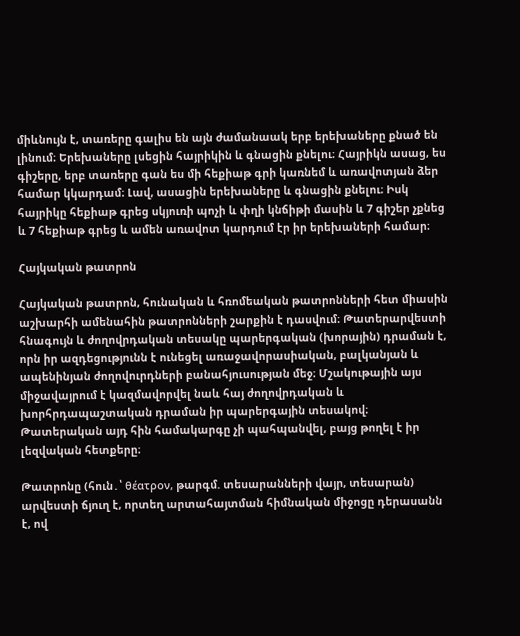միևնույն է, տառերը գալիս են այն ժամանաակ երբ երեխաները քնած են լինում։ Երեխաները լսեցին հայրիկին և գնացին քնելու։ Հայրիկն ասաց, ես գիշերը, երբ տառերը գան ես մի հեքիաթ գրի կառնեմ և առավոտյան ձեր համար կկարդամ։ Լավ, ասացին երեխաները և գնացին քնելու։ Իսկ հայրիկը հեքիաթ գրեց սկյուռի պոչի և փղի կնճիթի մասին և 7 գիշեր չքնեց և 7 հեքիաթ գրեց և ամեն առավոտ կարդում էր իր երեխաների համար։

Հայկական թատրոն

Հայկական թատրոն, հունական և հռոմեական թատրոնների հետ միասին աշխարհի ամենահին թատրոնների շարքին է դասվում։ Թատերարվեստի հնագույն և ժողովրդական տեսակը պարերգական (խորային) դրաման է, որն իր ազդեցությունն է ունեցել առաջավորասիական, բալկանյան և ապենինյան ժողովուրդների բանահյուսության մեջ։ Մշակութային այս միջավայրում է կազմավորվել նաև հայ ժողովրդական և խորհրդապաշտական դրաման իր պարերգային տեսակով։ Թատերական այդ հին համակարգը չի պահպանվել, բայց թողել է իր լեզվական հետքերը։

Թատրոնը (հուն․՝ θέατρον, թարգմ. տեսարանների վայր, տեսարան) արվեստի ճյուղ է, որտեղ արտահայտման հիմնական միջոցը դերասանն է, ով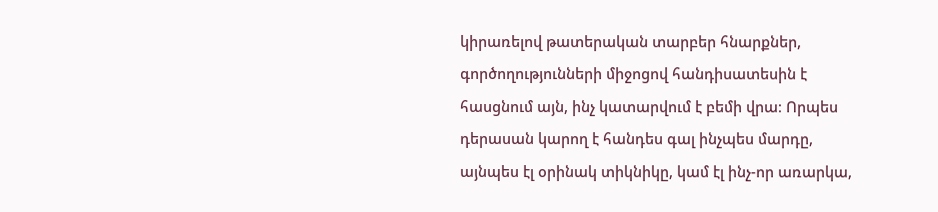կիրառելով թատերական տարբեր հնարքներ, գործողությունների միջոցով հանդիսատեսին է հասցնում այն, ինչ կատարվում է բեմի վրա։ Որպես դերասան կարող է հանդես գալ ինչպես մարդը, այնպես էլ օրինակ տիկնիկը, կամ էլ ինչ-որ առարկա,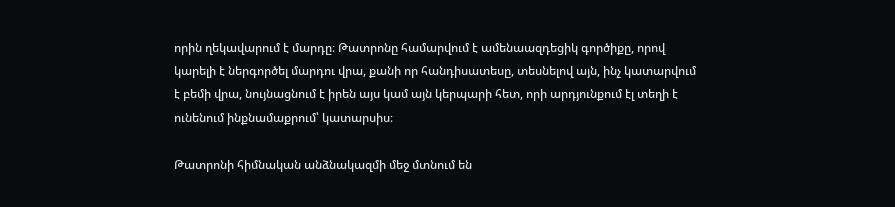որին ղեկավարում է մարդը։ Թատրոնը համարվում է ամենաազդեցիկ գործիքը, որով կարելի է ներգործել մարդու վրա, քանի որ հանդիսատեսը, տեսնելով այն, ինչ կատարվում է բեմի վրա, նույնացնում է իրեն այս կամ այն կերպարի հետ, որի արդյունքում էլ տեղի է ունենում ինքնամաքրում՝ կատարսիս։

Թատրոնի հիմնական անձնակազմի մեջ մտնում են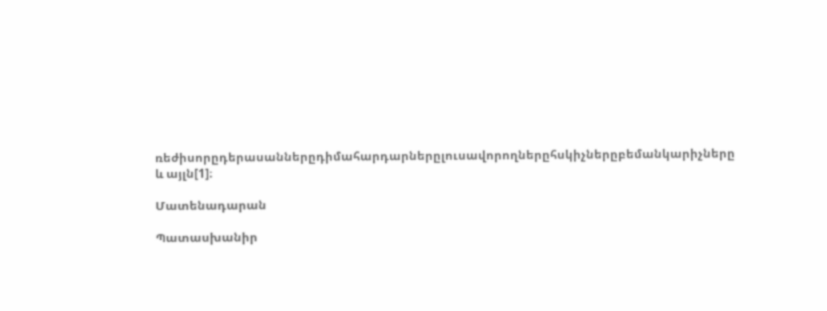ռեժիսորըդերասաններըդիմահարդարներըլուսավորողներըհսկիչներըբեմանկարիչները և այլն[1]։

Մատենադարան

Պատասխանիր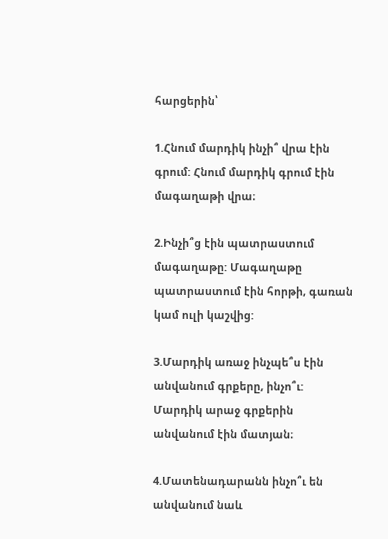հարցերին՝

1.Հնում մարդիկ ինչի՞ վրա էին գրում: Հնում մարդիկ գրում էին մագաղաթի վրա։

2.Ինչի՞ց էին պատրաստում մագաղաթը: Մագաղաթը պատրաստում էին հորթի, գառան կամ ուլի կաշվից:

3.Մարդիկ առաջ ինչպե՞ս էին անվանում գրքերը, ինչո՞ւ: Մարդիկ արաջ գրքերին անվանում էին մատյան։

4.Մատենադարանն ինչո՞ւ են անվանում նաև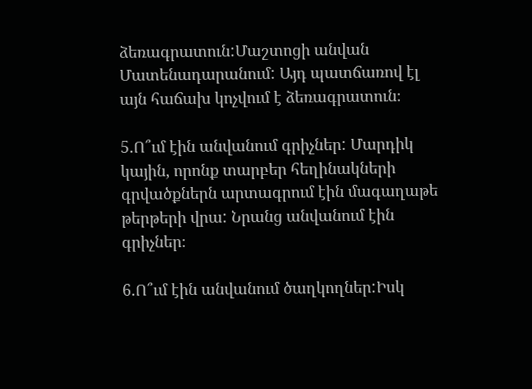ձեռագրատուն:Մաշտոցի անվան Մատենադարանում: Այդ պատճառով էլ այն հաճախ կոչվում է ձեռագրատուն։

5.Ո՞ւմ էին անվանում գրիչներ: Մարդիկ կային, որոնք տարբեր հեղինակների գրվածքներն արտագրում էին մագաղաթե թերթերի վրա: Նրանց անվանում էին գրիչներ։

6.Ո՞ւմ էին անվանում ծաղկողներ:Իսկ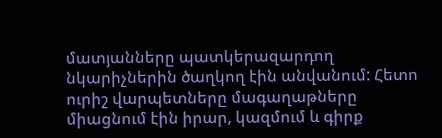մատյանները պատկերազարդող նկարիչներին ծաղկող էին անվանում: Հետո ուրիշ վարպետները մագաղաթները միացնում էին իրար, կազմում և գիրք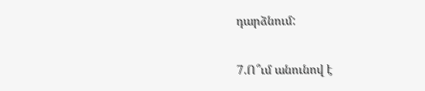դարձնում:

7.Ո՞ւմ անունով է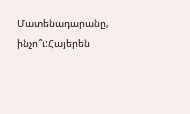Մատենադարանը, ինչո՞ւ:Հայերեն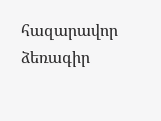հազարավոր ձեռագիր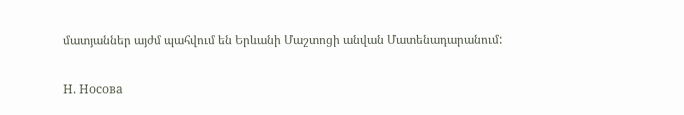մատյաններ այժմ պահվում են Երևանի Մաշտոցի անվան Մատենադարանում:

Н. Носова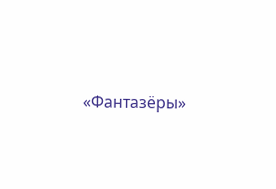«Фантазёры»